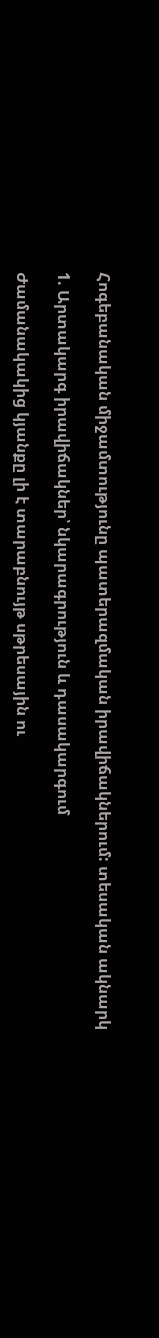Հոգեբանական միջամտությունը պատերազմական իրավիճակներում: տեսական ակնարկ

1. Արտակարգ իրավիճակներ՝ նկարագրություն և դասակարգում

Ժամանակակից կյանքը լի է տարաբնույթ սթրեսային ու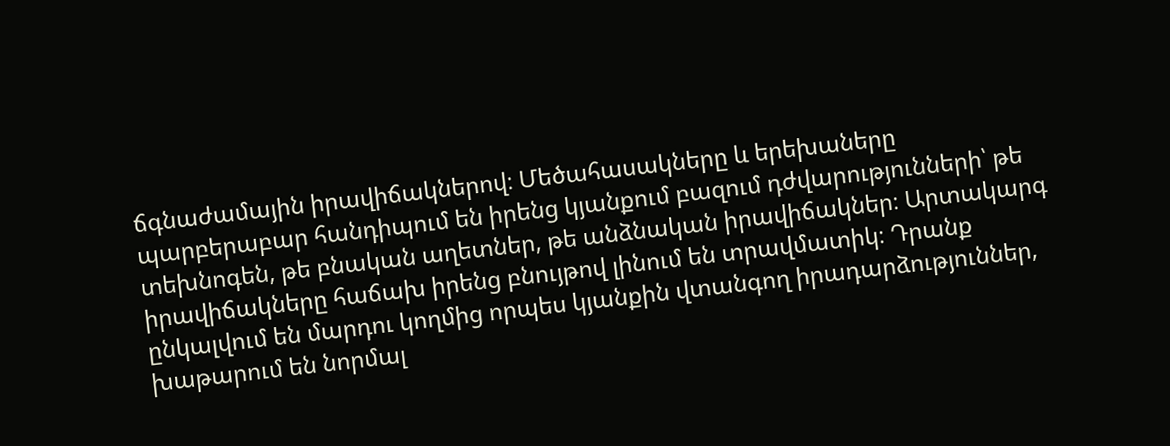ճգնաժամային իրավիճակներով։ Մեծահասակները և երեխաները պարբերաբար հանդիպում են իրենց կյանքում բազում դժվարությունների՝ թե տեխնոգեն, թե բնական աղետներ, թե անձնական իրավիճակներ։ Արտակարգ իրավիճակները հաճախ իրենց բնույթով լինում են տրավմատիկ։ Դրանք ընկալվում են մարդու կողմից որպես կյանքին վտանգող իրադարձություններ, խաթարում են նորմալ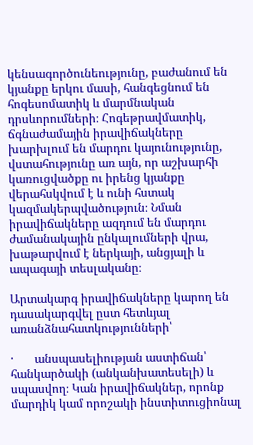կենսագործունեությունը, բաժանում են կյանքը երկու մասի, հանգեցնում են հոգեսոմատիկ և մարմնական դրսևորումների։ Հոգեթրավմատիկ, ճգնաժամային իրավիճակները խարխլում են մարդու կայունությունը, վստահությունը առ այն, որ աշխարհի կառուցվածքը ու իրենց կյանքը վերահսկվում է և ունի հստակ կազմակերպվածություն։ Նման իրավիճակները ազդում են մարդու ժամանակային ընկալումների վրա, խաթարվում է ներկայի, անցյալի և ապագայի տեսլականը։

Արտակարգ իրավիճակները կարող են դասակարգվել ըստ հետևյալ առանձնահատկությունների՝

·       անսպասելիության աստիճան՝ հանկարծակի (անկանխատեսելի) և սպասվող։ Կան իրավիճակներ, որոնք մարդիկ կամ որոշակի ինստիտուցիոնալ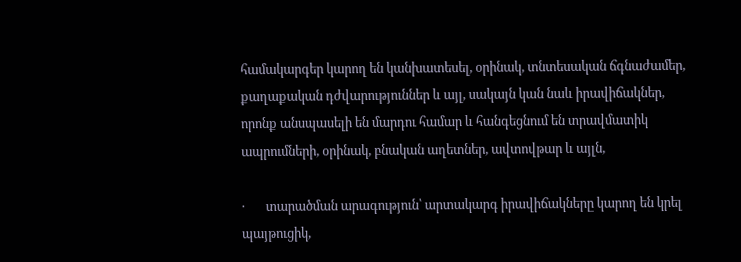համակարգեր կարող են կանխատեսել, օրինակ, տնտեսական ճգնաժամեր, քաղաքական դժվարություններ և այլ, սակայն կան նաև իրավիճակներ, որոնք անսպասելի են մարդու համար և հանգեցնում են տրավմատիկ ապրումների, օրինակ, բնական աղետներ, ավտովթար և այլն,

·       տարածման արագություն՝ արտակարգ իրավիճակները կարող են կրել պայթուցիկ,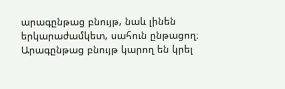արագընթաց բնույթ, նաև լինեն երկարաժամկետ, սահուն ընթացող։ Արագընթաց բնույթ կարող են կրել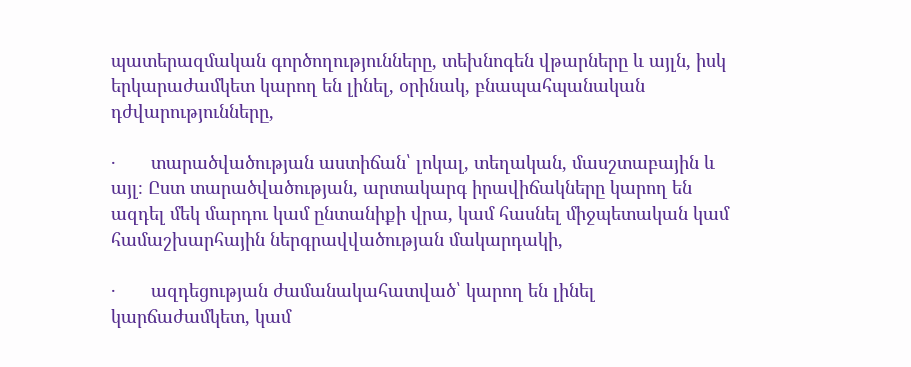պատերազմական գործողությունները, տեխնոգեն վթարները և այլն, իսկ երկարաժամկետ կարող են լինել, օրինակ, բնապահպանական դժվարությունները,

·       տարածվածության աստիճան՝ լոկալ, տեղական, մասշտաբային և այլ։ Ըստ տարածվածության, արտակարգ իրավիճակները կարող են ազդել մեկ մարդու կամ ընտանիքի վրա, կամ հասնել միջպետական կամ համաշխարհային ներգրավվածության մակարդակի,

·       ազդեցության ժամանակահատված՝ կարող են լինել կարճաժամկետ, կամ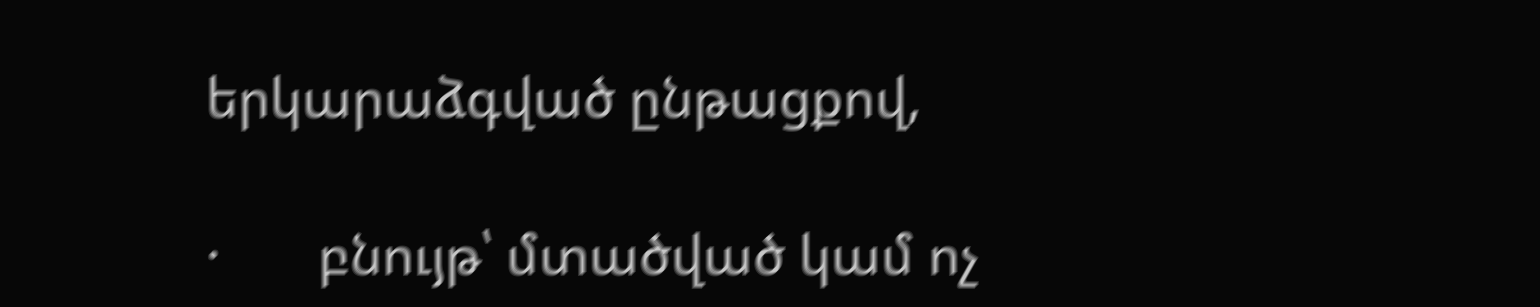երկարաձգված ընթացքով,

·       բնույթ՝ մտածված կամ ոչ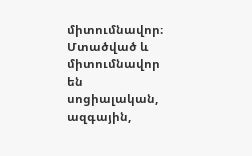միտումնավոր։ Մտածված և միտումնավոր են սոցիալական, ազգային,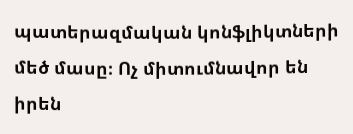պատերազմական կոնֆլիկտների մեծ մասը։ Ոչ միտումնավոր են իրեն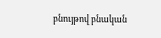բնույթով բնական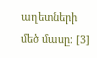աղետների մեծ մասը։ [3]